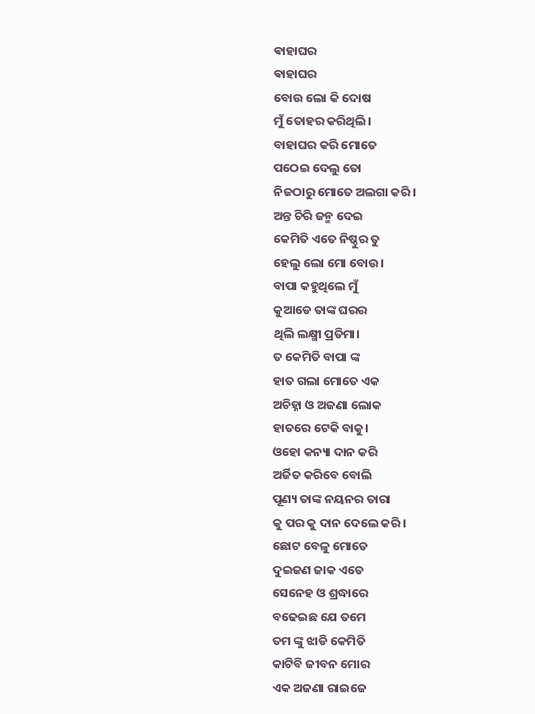ଵାହାଘର
ଵାହାଘର
ବୋଉ ଲୋ କି ଦୋଷ
ମୁଁ ତୋହର କରିଥିଲି।
ବାହାଘର କରି ମୋତେ
ପଠେଇ ଦେଲୁ ତୋ
ନିଜଠାରୁ ମୋତେ ଅଲଗା କରି।
ଅନ୍ତ ଚିରି ଜନ୍ମ ଦେଇ
କେମିତି ଏତେ ନିଷ୍ଠୁର ତୁ
ହେଲୁ ଲୋ ମୋ ବୋଉ।
ବାପା କହୁଥିଲେ ମୁଁ
କୁଆଡେ ତାଙ୍କ ଘରର
ଥିଲି ଲକ୍ଷ୍ମୀ ପ୍ରତିମା।
ତ କେମିତି ବାପା ଙ୍କ
ହାତ ଗଲା ମୋତେ ଏକ
ଅଚିହ୍ନା ଓ ଅଜଣା ଲୋକ
ହାତରେ ଟେକି ବାକୁ।
ଓହୋ କନ୍ୟା ଦାନ କରି
ଅର୍ଜିତ କରିବେ ବୋଲି
ପୂଣ୍ୟ ତାଙ୍କ ନୟନର ତାରା
କୁ ପର କୁ ଦାନ ଦେଲେ କରି।
ଛୋଟ ବେଳୁ ମୋତେ
ଦୁଇଜଣ ଜାକ ଏତେ
ସେନେହ ଓ ଶ୍ରଦ୍ଧାରେ
ବଢେଇଛ ଯେ ତମେ
ତମ ଙ୍କୁ ଝାଡି କେମିତି
କାଟିବି ଜୀବନ ମୋର
ଏକ ଅଜଣା ରାଇଜେ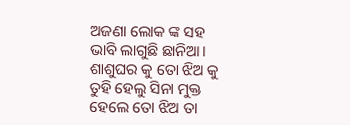ଅଜଣା ଲୋକ ଙ୍କ ସହ
ଭାବି ଲାଗୁଛି ଛାନିଆ।
ଶାଶୁଘର କୁ ତୋ ଝିଅ କୁ
ତୁହି ହେଲୁ ସିନା ମୁକ୍ତ
ହେଲେ ତୋ ଝିଅ ତା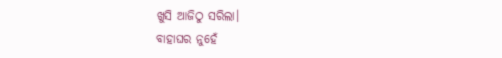ଖୁସି ଆଜିଠୁ ସରିଲା।
ବାହାଘର ନୁହେଁ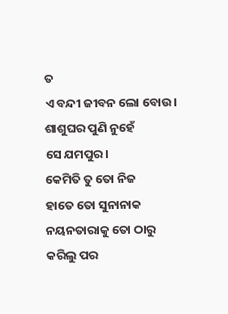ତ
ଏ ବନ୍ଦୀ ଜୀବନ ଲୋ ବୋଉ।
ଶାଶୁଘର ପୁଣି ନୁହେଁ
ସେ ଯମପୁର।
କେମିତି ତୁ ତୋ ନିଜ
ହାତେ ତୋ ସୁନାନାକ
ନୟନତାରାକୁ ତୋ ଠାରୁ
କରିଲୁ ପର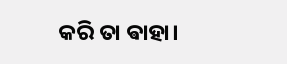କରି ତା ଵାହା।